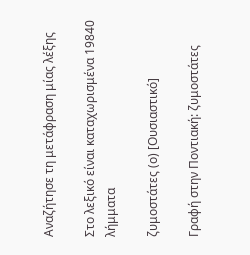Αναζήτησε τη μετάφραση μίας λέξης

Στο λεξικό είναι καταχωρισμένα 19840 λήμματα

ζυμοστάτες (ο) [Ουσιαστικό]

Γραφή στην Ποντιακή: ζυμοστάτες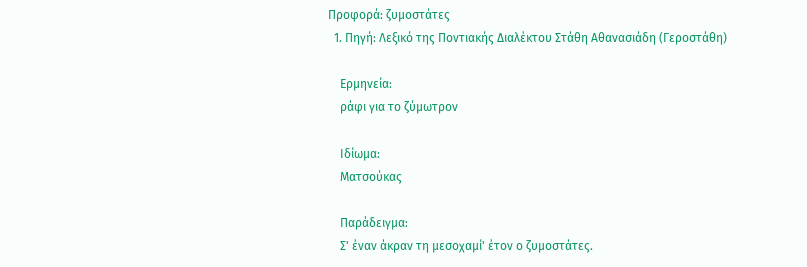Προφορά: ζυμοστάτες
  1. Πηγή: Λεξικό της Ποντιακής Διαλέκτου Στάθη Αθανασιάδη (Γεροστάθη)

    Ερμηνεία:
    ράφι για το ζύμωτρον

    Ιδίωμα:
    Ματσούκας

    Παράδειγμα:
    Σ' έναν άκραν τη μεσοχαμί' έτον ο ζυμοστάτες.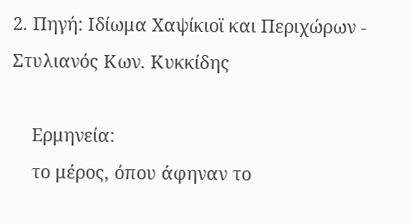2. Πηγή: Ιδίωμα Χαψίκιοϊ και Περιχώρων - Στυλιανός Κων. Κυκκίδης

    Ερμηνεία:
    το μέρος, όπου άφηναν το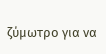ζύμωτρο για να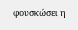φουσκώσει η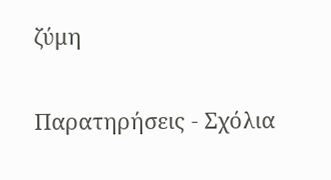ζύμη

Παρατηρήσεις - Σχόλια